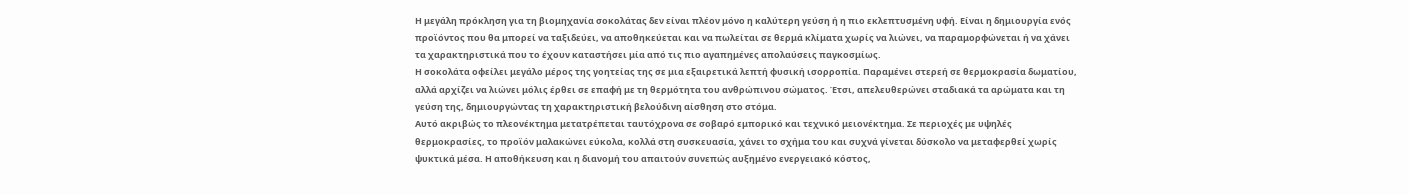Η μεγάλη πρόκληση για τη βιομηχανία σοκολάτας δεν είναι πλέον μόνο η καλύτερη γεύση ή η πιο εκλεπτυσμένη υφή. Είναι η δημιουργία ενός προϊόντος που θα μπορεί να ταξιδεύει, να αποθηκεύεται και να πωλείται σε θερμά κλίματα χωρίς να λιώνει, να παραμορφώνεται ή να χάνει τα χαρακτηριστικά που το έχουν καταστήσει μία από τις πιο αγαπημένες απολαύσεις παγκοσμίως.
Η σοκολάτα οφείλει μεγάλο μέρος της γοητείας της σε μια εξαιρετικά λεπτή φυσική ισορροπία. Παραμένει στερεή σε θερμοκρασία δωματίου, αλλά αρχίζει να λιώνει μόλις έρθει σε επαφή με τη θερμότητα του ανθρώπινου σώματος. Έτσι, απελευθερώνει σταδιακά τα αρώματα και τη γεύση της, δημιουργώντας τη χαρακτηριστική βελούδινη αίσθηση στο στόμα.
Αυτό ακριβώς το πλεονέκτημα μετατρέπεται ταυτόχρονα σε σοβαρό εμπορικό και τεχνικό μειονέκτημα. Σε περιοχές με υψηλές θερμοκρασίες, το προϊόν μαλακώνει εύκολα, κολλά στη συσκευασία, χάνει το σχήμα του και συχνά γίνεται δύσκολο να μεταφερθεί χωρίς ψυκτικά μέσα. Η αποθήκευση και η διανομή του απαιτούν συνεπώς αυξημένο ενεργειακό κόστος,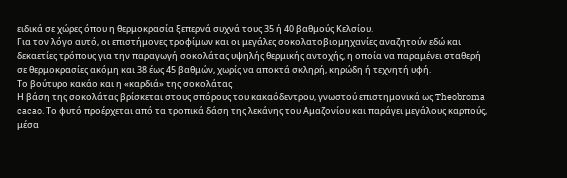ειδικά σε χώρες όπου η θερμοκρασία ξεπερνά συχνά τους 35 ή 40 βαθμούς Κελσίου.
Για τον λόγο αυτό, οι επιστήμονες τροφίμων και οι μεγάλες σοκολατοβιομηχανίες αναζητούν εδώ και δεκαετίες τρόπους για την παραγωγή σοκολάτας υψηλής θερμικής αντοχής, η οποία να παραμένει σταθερή σε θερμοκρασίες ακόμη και 38 έως 45 βαθμών, χωρίς να αποκτά σκληρή, κηρώδη ή τεχνητή υφή.
Το βούτυρο κακάο και η «καρδιά» της σοκολάτας
Η βάση της σοκολάτας βρίσκεται στους σπόρους του κακαόδεντρου, γνωστού επιστημονικά ως Theobroma cacao. Το φυτό προέρχεται από τα τροπικά δάση της λεκάνης του Αμαζονίου και παράγει μεγάλους καρπούς, μέσα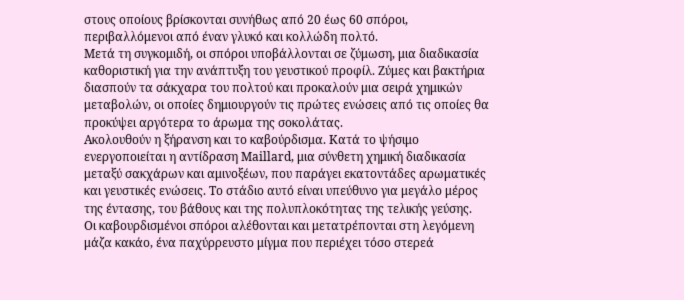στους οποίους βρίσκονται συνήθως από 20 έως 60 σπόροι, περιβαλλόμενοι από έναν γλυκό και κολλώδη πολτό.
Μετά τη συγκομιδή, οι σπόροι υποβάλλονται σε ζύμωση, μια διαδικασία καθοριστική για την ανάπτυξη του γευστικού προφίλ. Ζύμες και βακτήρια διασπούν τα σάκχαρα του πολτού και προκαλούν μια σειρά χημικών μεταβολών, οι οποίες δημιουργούν τις πρώτες ενώσεις από τις οποίες θα προκύψει αργότερα το άρωμα της σοκολάτας.
Ακολουθούν η ξήρανση και το καβούρδισμα. Κατά το ψήσιμο ενεργοποιείται η αντίδραση Maillard, μια σύνθετη χημική διαδικασία μεταξύ σακχάρων και αμινοξέων, που παράγει εκατοντάδες αρωματικές και γευστικές ενώσεις. Το στάδιο αυτό είναι υπεύθυνο για μεγάλο μέρος της έντασης, του βάθους και της πολυπλοκότητας της τελικής γεύσης.
Οι καβουρδισμένοι σπόροι αλέθονται και μετατρέπονται στη λεγόμενη μάζα κακάο, ένα παχύρρευστο μίγμα που περιέχει τόσο στερεά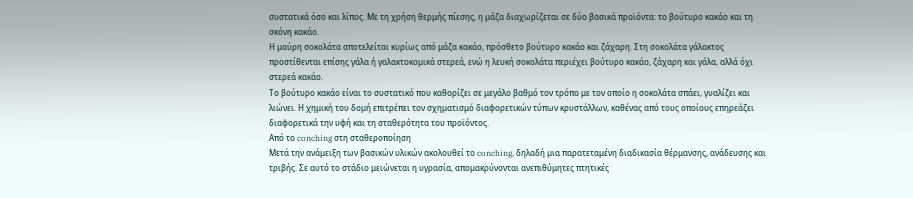συστατικά όσο και λίπος. Με τη χρήση θερμής πίεσης, η μάζα διαχωρίζεται σε δύο βασικά προϊόντα: το βούτυρο κακάο και τη σκόνη κακάο.
Η μαύρη σοκολάτα αποτελείται κυρίως από μάζα κακάο, πρόσθετο βούτυρο κακάο και ζάχαρη. Στη σοκολάτα γάλακτος προστίθενται επίσης γάλα ή γαλακτοκομικά στερεά, ενώ η λευκή σοκολάτα περιέχει βούτυρο κακάο, ζάχαρη και γάλα, αλλά όχι στερεά κακάο.
Το βούτυρο κακάο είναι το συστατικό που καθορίζει σε μεγάλο βαθμό τον τρόπο με τον οποίο η σοκολάτα σπάει, γυαλίζει και λιώνει. Η χημική του δομή επιτρέπει τον σχηματισμό διαφορετικών τύπων κρυστάλλων, καθένας από τους οποίους επηρεάζει διαφορετικά την υφή και τη σταθερότητα του προϊόντος.
Από το conching στη σταθεροποίηση
Μετά την ανάμειξη των βασικών υλικών ακολουθεί το conching, δηλαδή μια παρατεταμένη διαδικασία θέρμανσης, ανάδευσης και τριβής. Σε αυτό το στάδιο μειώνεται η υγρασία, απομακρύνονται ανεπιθύμητες πτητικές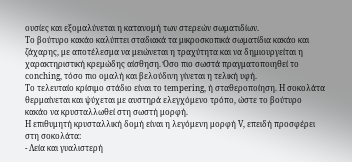ουσίες και εξομαλύνεται η κατανομή των στερεών σωματιδίων.
Το βούτυρο κακάο καλύπτει σταδιακά τα μικροσκοπικά σωματίδια κακάο και ζάχαρης, με αποτέλεσμα να μειώνεται η τραχύτητα και να δημιουργείται η χαρακτηριστική κρεμώδης αίσθηση. Όσο πιο σωστά πραγματοποιηθεί το conching, τόσο πιο ομαλή και βελούδινη γίνεται η τελική υφή.
Το τελευταίο κρίσιμο στάδιο είναι το tempering, ή σταθεροποίηση. Η σοκολάτα θερμαίνεται και ψύχεται με αυστηρά ελεγχόμενο τρόπο, ώστε το βούτυρο κακάο να κρυσταλλωθεί στη σωστή μορφή.
Η επιθυμητή κρυσταλλική δομή είναι η λεγόμενη μορφή V, επειδή προσφέρει στη σοκολάτα:
- Λεία και γυαλιστερή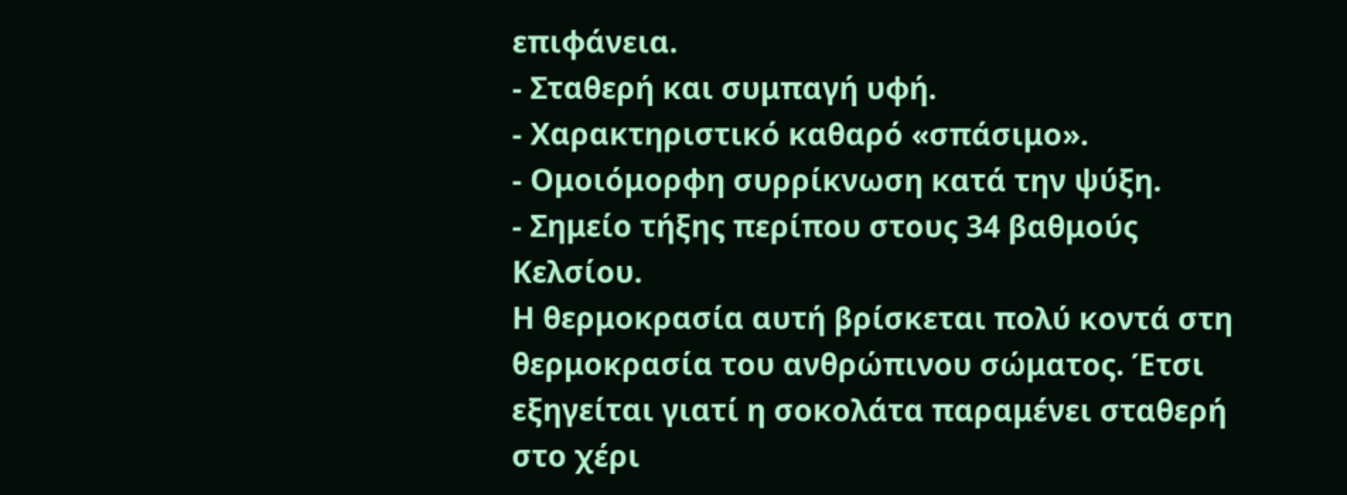επιφάνεια.
- Σταθερή και συμπαγή υφή.
- Χαρακτηριστικό καθαρό «σπάσιμο».
- Ομοιόμορφη συρρίκνωση κατά την ψύξη.
- Σημείο τήξης περίπου στους 34 βαθμούς Κελσίου.
Η θερμοκρασία αυτή βρίσκεται πολύ κοντά στη θερμοκρασία του ανθρώπινου σώματος. Έτσι εξηγείται γιατί η σοκολάτα παραμένει σταθερή στο χέρι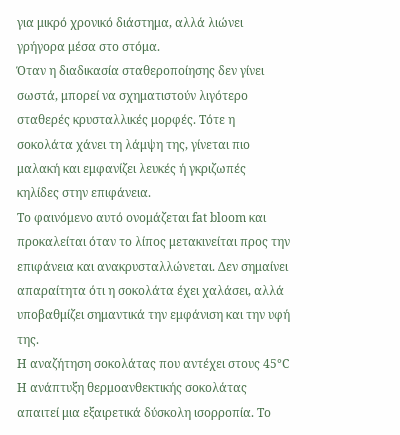για μικρό χρονικό διάστημα, αλλά λιώνει γρήγορα μέσα στο στόμα.
Όταν η διαδικασία σταθεροποίησης δεν γίνει σωστά, μπορεί να σχηματιστούν λιγότερο σταθερές κρυσταλλικές μορφές. Τότε η σοκολάτα χάνει τη λάμψη της, γίνεται πιο μαλακή και εμφανίζει λευκές ή γκριζωπές κηλίδες στην επιφάνεια.
Το φαινόμενο αυτό ονομάζεται fat bloom και προκαλείται όταν το λίπος μετακινείται προς την επιφάνεια και ανακρυσταλλώνεται. Δεν σημαίνει απαραίτητα ότι η σοκολάτα έχει χαλάσει, αλλά υποβαθμίζει σημαντικά την εμφάνιση και την υφή της.
Η αναζήτηση σοκολάτας που αντέχει στους 45°C
Η ανάπτυξη θερμοανθεκτικής σοκολάτας απαιτεί μια εξαιρετικά δύσκολη ισορροπία. Το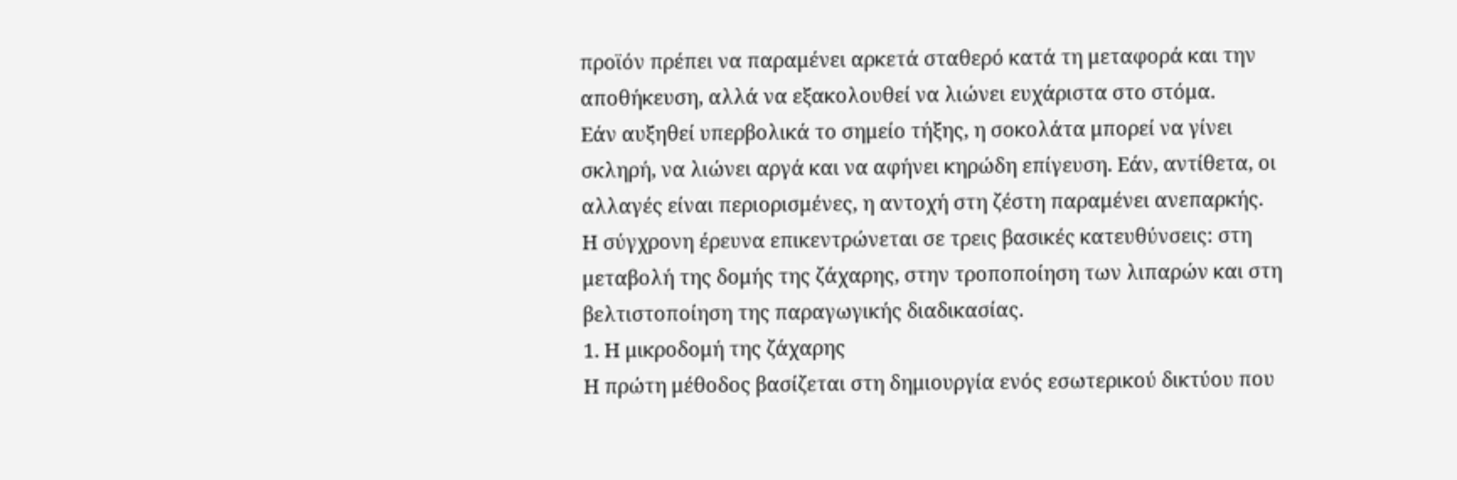προϊόν πρέπει να παραμένει αρκετά σταθερό κατά τη μεταφορά και την αποθήκευση, αλλά να εξακολουθεί να λιώνει ευχάριστα στο στόμα.
Εάν αυξηθεί υπερβολικά το σημείο τήξης, η σοκολάτα μπορεί να γίνει σκληρή, να λιώνει αργά και να αφήνει κηρώδη επίγευση. Εάν, αντίθετα, οι αλλαγές είναι περιορισμένες, η αντοχή στη ζέστη παραμένει ανεπαρκής.
Η σύγχρονη έρευνα επικεντρώνεται σε τρεις βασικές κατευθύνσεις: στη μεταβολή της δομής της ζάχαρης, στην τροποποίηση των λιπαρών και στη βελτιστοποίηση της παραγωγικής διαδικασίας.
1. Η μικροδομή της ζάχαρης
Η πρώτη μέθοδος βασίζεται στη δημιουργία ενός εσωτερικού δικτύου που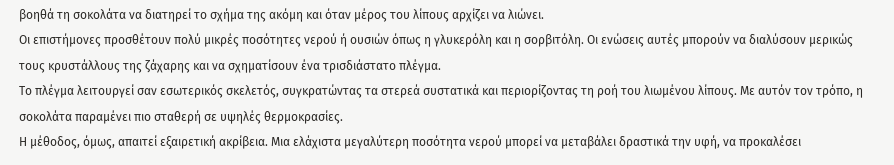βοηθά τη σοκολάτα να διατηρεί το σχήμα της ακόμη και όταν μέρος του λίπους αρχίζει να λιώνει.
Οι επιστήμονες προσθέτουν πολύ μικρές ποσότητες νερού ή ουσιών όπως η γλυκερόλη και η σορβιτόλη. Οι ενώσεις αυτές μπορούν να διαλύσουν μερικώς τους κρυστάλλους της ζάχαρης και να σχηματίσουν ένα τρισδιάστατο πλέγμα.
Το πλέγμα λειτουργεί σαν εσωτερικός σκελετός, συγκρατώντας τα στερεά συστατικά και περιορίζοντας τη ροή του λιωμένου λίπους. Με αυτόν τον τρόπο, η σοκολάτα παραμένει πιο σταθερή σε υψηλές θερμοκρασίες.
Η μέθοδος, όμως, απαιτεί εξαιρετική ακρίβεια. Μια ελάχιστα μεγαλύτερη ποσότητα νερού μπορεί να μεταβάλει δραστικά την υφή, να προκαλέσει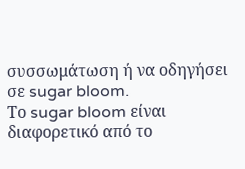συσσωμάτωση ή να οδηγήσει σε sugar bloom.
Το sugar bloom είναι διαφορετικό από το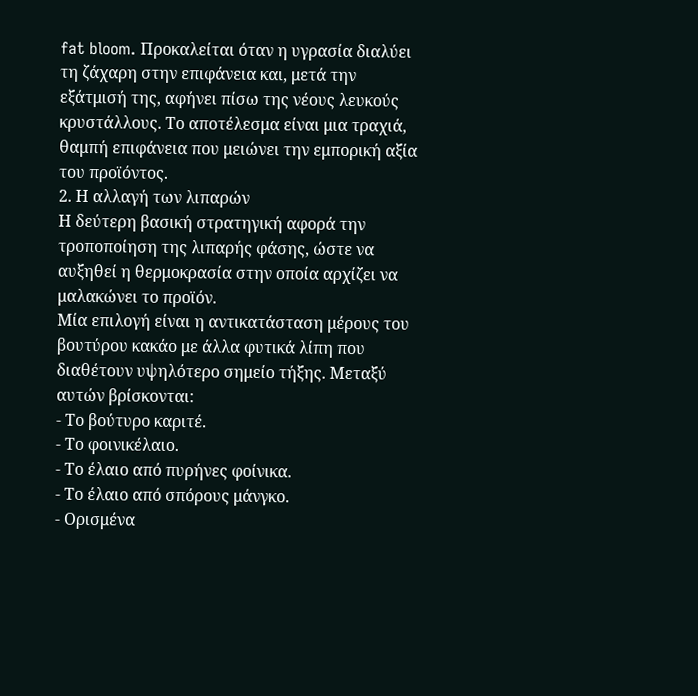fat bloom. Προκαλείται όταν η υγρασία διαλύει τη ζάχαρη στην επιφάνεια και, μετά την εξάτμισή της, αφήνει πίσω της νέους λευκούς κρυστάλλους. Το αποτέλεσμα είναι μια τραχιά, θαμπή επιφάνεια που μειώνει την εμπορική αξία του προϊόντος.
2. Η αλλαγή των λιπαρών
Η δεύτερη βασική στρατηγική αφορά την τροποποίηση της λιπαρής φάσης, ώστε να αυξηθεί η θερμοκρασία στην οποία αρχίζει να μαλακώνει το προϊόν.
Μία επιλογή είναι η αντικατάσταση μέρους του βουτύρου κακάο με άλλα φυτικά λίπη που διαθέτουν υψηλότερο σημείο τήξης. Μεταξύ αυτών βρίσκονται:
- Το βούτυρο καριτέ.
- Το φοινικέλαιο.
- Το έλαιο από πυρήνες φοίνικα.
- Το έλαιο από σπόρους μάνγκο.
- Ορισμένα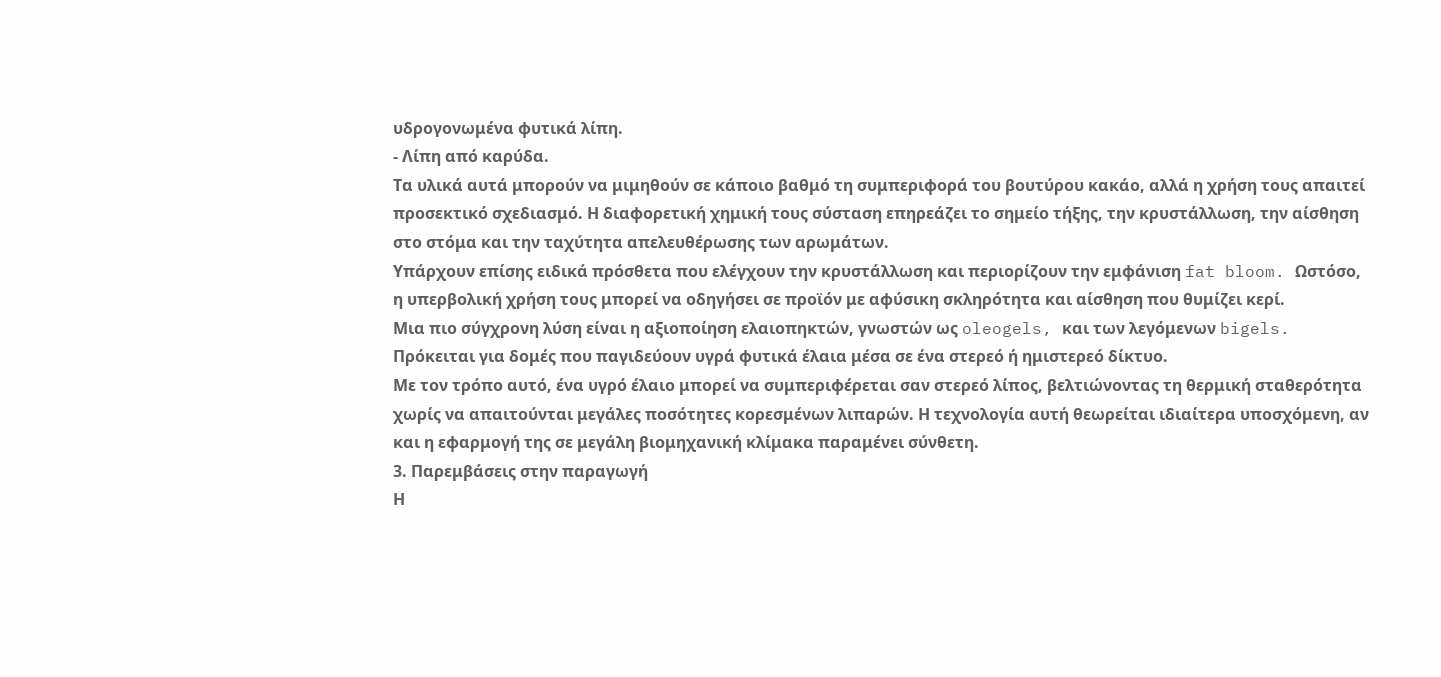υδρογονωμένα φυτικά λίπη.
- Λίπη από καρύδα.
Τα υλικά αυτά μπορούν να μιμηθούν σε κάποιο βαθμό τη συμπεριφορά του βουτύρου κακάο, αλλά η χρήση τους απαιτεί προσεκτικό σχεδιασμό. Η διαφορετική χημική τους σύσταση επηρεάζει το σημείο τήξης, την κρυστάλλωση, την αίσθηση στο στόμα και την ταχύτητα απελευθέρωσης των αρωμάτων.
Υπάρχουν επίσης ειδικά πρόσθετα που ελέγχουν την κρυστάλλωση και περιορίζουν την εμφάνιση fat bloom. Ωστόσο, η υπερβολική χρήση τους μπορεί να οδηγήσει σε προϊόν με αφύσικη σκληρότητα και αίσθηση που θυμίζει κερί.
Μια πιο σύγχρονη λύση είναι η αξιοποίηση ελαιοπηκτών, γνωστών ως oleogels, και των λεγόμενων bigels. Πρόκειται για δομές που παγιδεύουν υγρά φυτικά έλαια μέσα σε ένα στερεό ή ημιστερεό δίκτυο.
Με τον τρόπο αυτό, ένα υγρό έλαιο μπορεί να συμπεριφέρεται σαν στερεό λίπος, βελτιώνοντας τη θερμική σταθερότητα χωρίς να απαιτούνται μεγάλες ποσότητες κορεσμένων λιπαρών. Η τεχνολογία αυτή θεωρείται ιδιαίτερα υποσχόμενη, αν και η εφαρμογή της σε μεγάλη βιομηχανική κλίμακα παραμένει σύνθετη.
3. Παρεμβάσεις στην παραγωγή
Η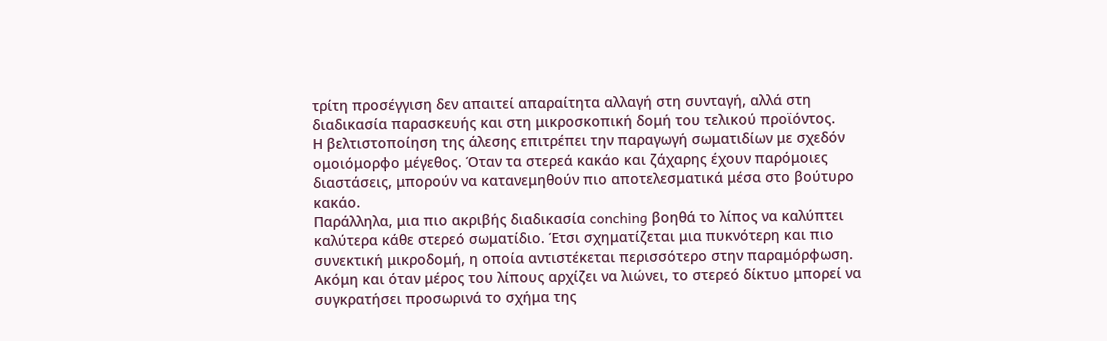τρίτη προσέγγιση δεν απαιτεί απαραίτητα αλλαγή στη συνταγή, αλλά στη διαδικασία παρασκευής και στη μικροσκοπική δομή του τελικού προϊόντος.
Η βελτιστοποίηση της άλεσης επιτρέπει την παραγωγή σωματιδίων με σχεδόν ομοιόμορφο μέγεθος. Όταν τα στερεά κακάο και ζάχαρης έχουν παρόμοιες διαστάσεις, μπορούν να κατανεμηθούν πιο αποτελεσματικά μέσα στο βούτυρο κακάο.
Παράλληλα, μια πιο ακριβής διαδικασία conching βοηθά το λίπος να καλύπτει καλύτερα κάθε στερεό σωματίδιο. Έτσι σχηματίζεται μια πυκνότερη και πιο συνεκτική μικροδομή, η οποία αντιστέκεται περισσότερο στην παραμόρφωση.
Ακόμη και όταν μέρος του λίπους αρχίζει να λιώνει, το στερεό δίκτυο μπορεί να συγκρατήσει προσωρινά το σχήμα της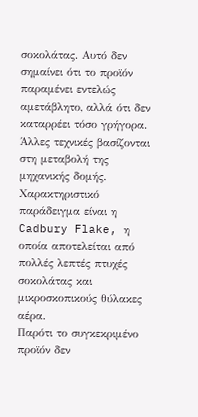σοκολάτας. Αυτό δεν σημαίνει ότι το προϊόν παραμένει εντελώς αμετάβλητο, αλλά ότι δεν καταρρέει τόσο γρήγορα.
Άλλες τεχνικές βασίζονται στη μεταβολή της μηχανικής δομής. Χαρακτηριστικό παράδειγμα είναι η Cadbury Flake, η οποία αποτελείται από πολλές λεπτές πτυχές σοκολάτας και μικροσκοπικούς θύλακες αέρα.
Παρότι το συγκεκριμένο προϊόν δεν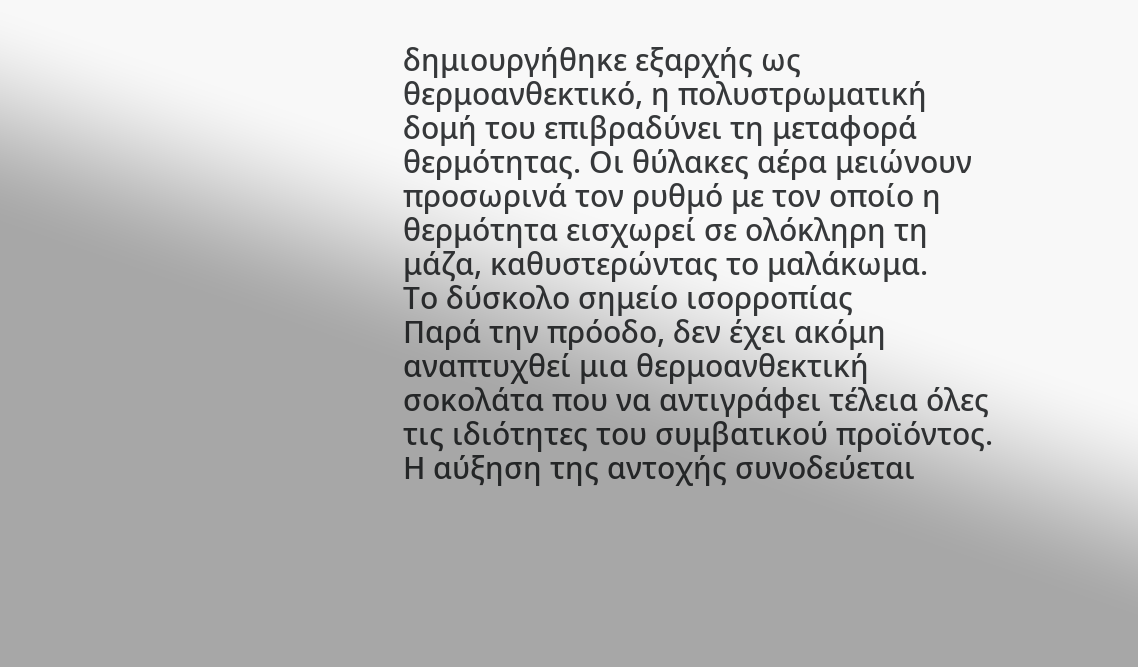δημιουργήθηκε εξαρχής ως θερμοανθεκτικό, η πολυστρωματική δομή του επιβραδύνει τη μεταφορά θερμότητας. Οι θύλακες αέρα μειώνουν προσωρινά τον ρυθμό με τον οποίο η θερμότητα εισχωρεί σε ολόκληρη τη μάζα, καθυστερώντας το μαλάκωμα.
Το δύσκολο σημείο ισορροπίας
Παρά την πρόοδο, δεν έχει ακόμη αναπτυχθεί μια θερμοανθεκτική σοκολάτα που να αντιγράφει τέλεια όλες τις ιδιότητες του συμβατικού προϊόντος.
Η αύξηση της αντοχής συνοδεύεται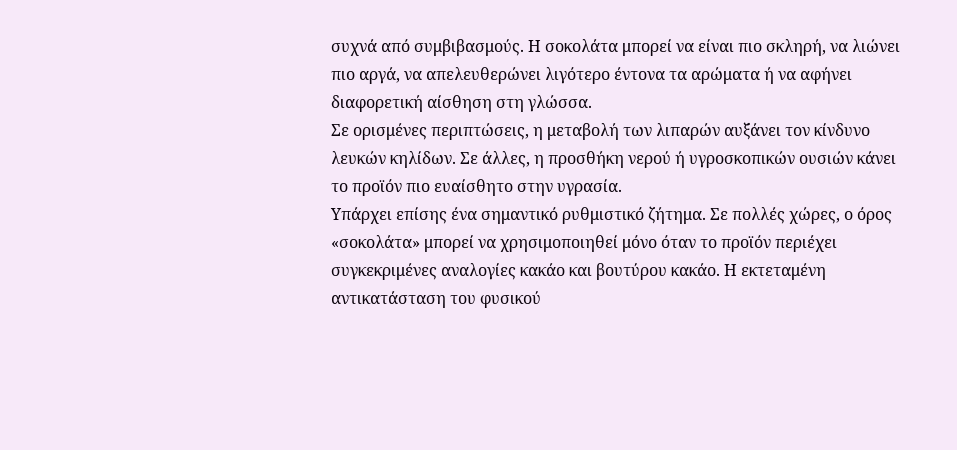συχνά από συμβιβασμούς. Η σοκολάτα μπορεί να είναι πιο σκληρή, να λιώνει πιο αργά, να απελευθερώνει λιγότερο έντονα τα αρώματα ή να αφήνει διαφορετική αίσθηση στη γλώσσα.
Σε ορισμένες περιπτώσεις, η μεταβολή των λιπαρών αυξάνει τον κίνδυνο λευκών κηλίδων. Σε άλλες, η προσθήκη νερού ή υγροσκοπικών ουσιών κάνει το προϊόν πιο ευαίσθητο στην υγρασία.
Υπάρχει επίσης ένα σημαντικό ρυθμιστικό ζήτημα. Σε πολλές χώρες, ο όρος «σοκολάτα» μπορεί να χρησιμοποιηθεί μόνο όταν το προϊόν περιέχει συγκεκριμένες αναλογίες κακάο και βουτύρου κακάο. Η εκτεταμένη αντικατάσταση του φυσικού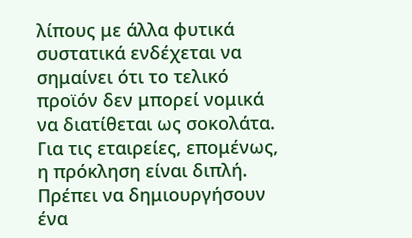λίπους με άλλα φυτικά συστατικά ενδέχεται να σημαίνει ότι το τελικό προϊόν δεν μπορεί νομικά να διατίθεται ως σοκολάτα.
Για τις εταιρείες, επομένως, η πρόκληση είναι διπλή. Πρέπει να δημιουργήσουν ένα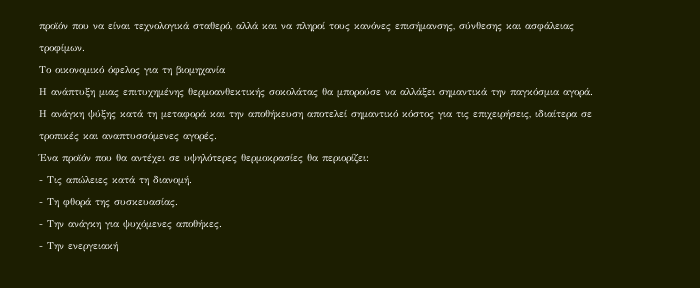προϊόν που να είναι τεχνολογικά σταθερό, αλλά και να πληροί τους κανόνες επισήμανσης, σύνθεσης και ασφάλειας τροφίμων.
Το οικονομικό όφελος για τη βιομηχανία
Η ανάπτυξη μιας επιτυχημένης θερμοανθεκτικής σοκολάτας θα μπορούσε να αλλάξει σημαντικά την παγκόσμια αγορά. Η ανάγκη ψύξης κατά τη μεταφορά και την αποθήκευση αποτελεί σημαντικό κόστος για τις επιχειρήσεις, ιδιαίτερα σε τροπικές και αναπτυσσόμενες αγορές.
Ένα προϊόν που θα αντέχει σε υψηλότερες θερμοκρασίες θα περιορίζει:
- Τις απώλειες κατά τη διανομή.
- Τη φθορά της συσκευασίας.
- Την ανάγκη για ψυχόμενες αποθήκες.
- Την ενεργειακή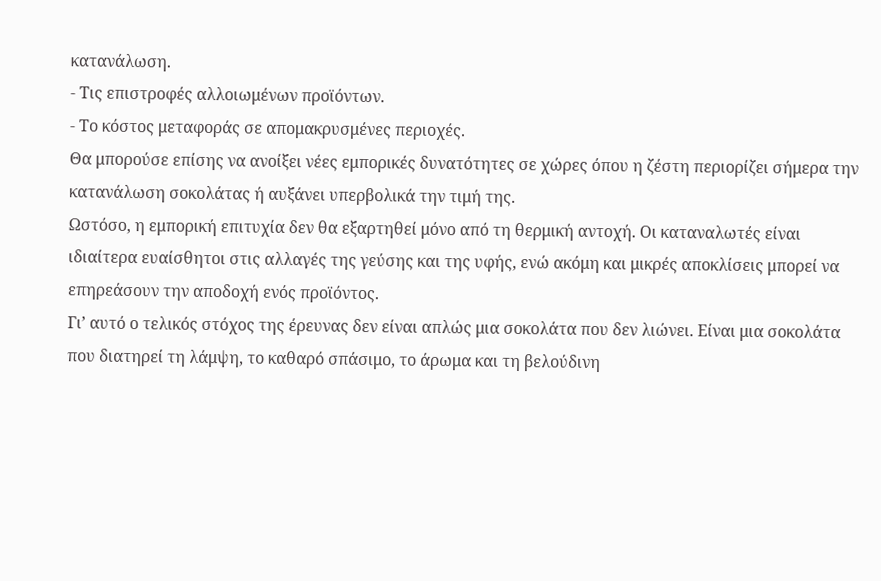κατανάλωση.
- Τις επιστροφές αλλοιωμένων προϊόντων.
- Το κόστος μεταφοράς σε απομακρυσμένες περιοχές.
Θα μπορούσε επίσης να ανοίξει νέες εμπορικές δυνατότητες σε χώρες όπου η ζέστη περιορίζει σήμερα την κατανάλωση σοκολάτας ή αυξάνει υπερβολικά την τιμή της.
Ωστόσο, η εμπορική επιτυχία δεν θα εξαρτηθεί μόνο από τη θερμική αντοχή. Οι καταναλωτές είναι ιδιαίτερα ευαίσθητοι στις αλλαγές της γεύσης και της υφής, ενώ ακόμη και μικρές αποκλίσεις μπορεί να επηρεάσουν την αποδοχή ενός προϊόντος.
Γι’ αυτό ο τελικός στόχος της έρευνας δεν είναι απλώς μια σοκολάτα που δεν λιώνει. Είναι μια σοκολάτα που διατηρεί τη λάμψη, το καθαρό σπάσιμο, το άρωμα και τη βελούδινη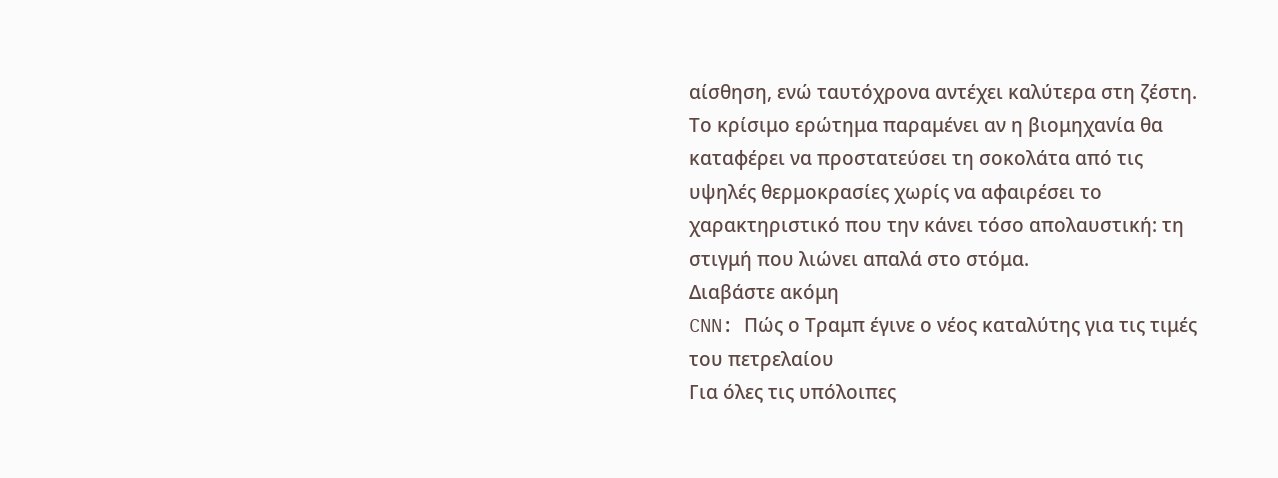αίσθηση, ενώ ταυτόχρονα αντέχει καλύτερα στη ζέστη.
Το κρίσιμο ερώτημα παραμένει αν η βιομηχανία θα καταφέρει να προστατεύσει τη σοκολάτα από τις υψηλές θερμοκρασίες χωρίς να αφαιρέσει το χαρακτηριστικό που την κάνει τόσο απολαυστική: τη στιγμή που λιώνει απαλά στο στόμα.
Διαβάστε ακόμη
CNN: Πώς ο Τραμπ έγινε ο νέος καταλύτης για τις τιμές του πετρελαίου
Για όλες τις υπόλοιπες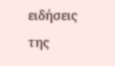ειδήσεις της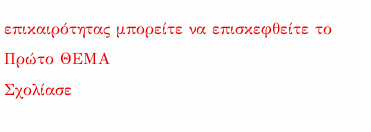επικαιρότητας μπορείτε να επισκεφθείτε το Πρώτο ΘΕΜΑ
Σχολίασε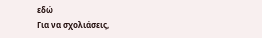εδώ
Για να σχολιάσεις,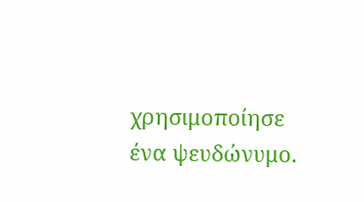χρησιμοποίησε ένα ψευδώνυμο.